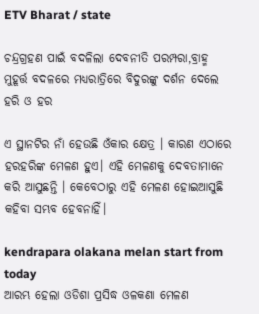ETV Bharat / state

ଚନ୍ଦ୍ରଗ୍ରହଣ ପାଇଁ ବଦଳିଲା ଦେବନୀତି ପରମ୍ପରା,ବ୍ରାହ୍ମ ମୁହୂର୍ତ୍ତ ବଦଳରେ ମଧ୍ୟରାତ୍ରିରେ ବିଦୁରଙ୍କୁ ଦର୍ଶନ ଦେଲେ ହରି ଓ ହର

ଏ ସ୍ଥାନଟିର ନାଁ ହେଉଛି ଓଁକାର କ୍ଷେତ୍ର । କାରଣ ଏଠାରେ ହରହରିଙ୍କ ମେଳଣ ହୁଏ। ଏହି ମେଳଣକୁ ଦେବତାମାନେ କରି ଆସୁଛନ୍ତି । କେବେଠାରୁ ଏହି ମେଳଣ ହୋଇଆସୁଛି କହିବା ସମ୍ଭବ ହେବନାହିଁ।

kendrapara olakana melan start from today
ଆରମ୍ଭ ହେଲା ଓଡିଶା ପ୍ରସିଦ୍ଧ ଓଳକଣା ମେଳଣ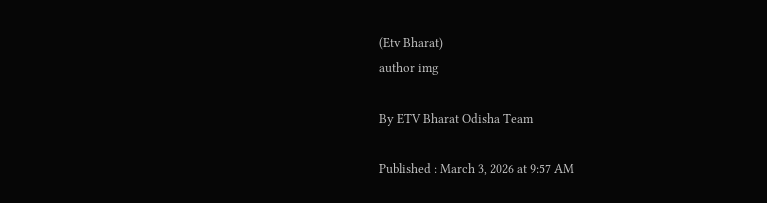(Etv Bharat)
author img

By ETV Bharat Odisha Team

Published : March 3, 2026 at 9:57 AM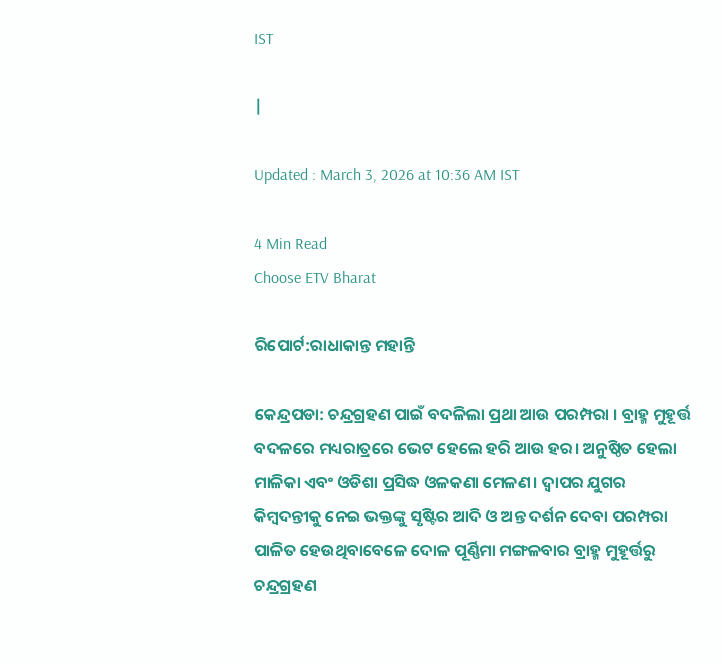IST

|

Updated : March 3, 2026 at 10:36 AM IST

4 Min Read
Choose ETV Bharat

ରିପୋର୍ଟ:ରାଧାକାନ୍ତ ମହାନ୍ତି

କେନ୍ଦ୍ରପଡା: ଚନ୍ଦ୍ରଗ୍ରହଣ ପାଇଁ ବଦଳିଲା ପ୍ରଥା ଆଉ ପରମ୍ପରା । ବ୍ରାହ୍ମ ମୁହୂର୍ତ୍ତ ବଦଳରେ ମଧ୍ୟରାତ୍ରରେ ଭେଟ ହେଲେ ହରି ଆଉ ହର। ଅନୁଷ୍ଠିତ ହେଲା ମାଳିକା ଏବଂ ଓଡିଶା ପ୍ରସିଦ୍ଧ ଓଳକଣା ମେଳଣ। ଦ୍ଵାପର ଯୁଗର କିମ୍ବଦନ୍ତୀକୁ ନେଇ ଭକ୍ତଙ୍କୁ ସୃଷ୍ଟିର ଆଦି ଓ ଅନ୍ତ ଦର୍ଶନ ଦେବା ପରମ୍ପରା ପାଳିତ ହେଉଥିବାବେଳେ ଦୋଳ ପୂର୍ଣ୍ଣିମା ମଙ୍ଗଳବାର ବ୍ରାହ୍ମ ମୁହୂର୍ତ୍ତରୁ ଚନ୍ଦ୍ରଗ୍ରହଣ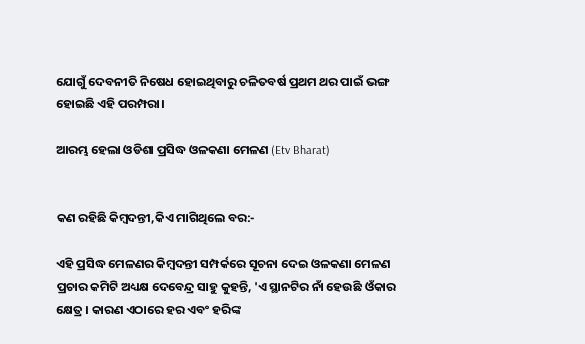ଯୋଗୁଁ ଦେବନୀତି ନିଷେଧ ହୋଇଥିବାରୁ ଚଳିତବର୍ଷ ପ୍ରଥମ ଥର ପାଇଁ ଭଙ୍ଗ ହୋଇଛି ଏହି ପରମ୍ପରା।

ଆରମ୍ଭ ହେଲା ଓଡିଶା ପ୍ରସିଦ୍ଧ ଓଳକଣା ମେଳଣ (Etv Bharat)


କଣ ରହିଛି କିମ୍ବଦନ୍ତୀ,କିଏ ମାଗିଥିଲେ ବର:-

ଏହି ପ୍ରସିଦ୍ଧ ମେଳଣର କିମ୍ବଦନ୍ତୀ ସମ୍ପର୍କରେ ସୂଚନା ଦେଇ ଓଳକଣା ମେଳଣ ପ୍ରଚାର କମିଟି ଅଧ୍ୟକ୍ଷ ଦେବେନ୍ଦ୍ର ସାହୁ କୁହନ୍ତି, 'ଏ ସ୍ଥାନଟିର ନାଁ ହେଉଛି ଓଁକାର କ୍ଷେତ୍ର । କାରଣ ଏଠାରେ ହର ଏବଂ ହରିଙ୍କ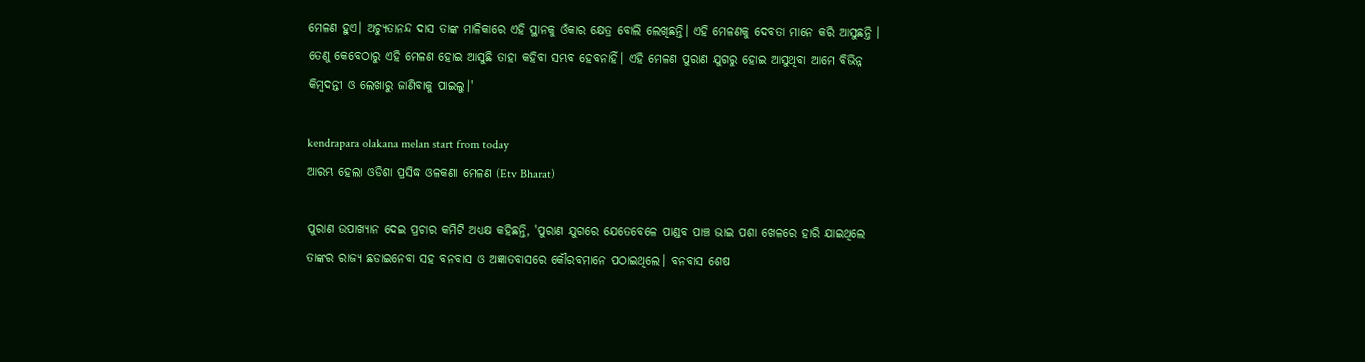ମେଳଣ ହୁଏ। ଅଚ୍ୟୁତାନନ୍ଦ ଦାସ ତାଙ୍କ ମାଳିକାରେ ଏହି ସ୍ଥାନକୁ ଓଁକାର କ୍ଷେତ୍ର ବୋଲି ଲେଖିଛନ୍ତି। ଏହି ମେଳଣକୁ ଦେବତା ମାନେ କରି ଆସୁଛନ୍ତି । ତେଣୁ କେବେଠାରୁ ଏହି ମେଳଣ ହୋଇ ଆସୁଛି ତାହା କହିବା ସମ୍ଭବ ହେବନାହିଁ। ଏହି ମେଳଣ ପୁରାଣ ଯୁଗରୁ ହୋଇ ଆସୁଥିବା ଆମେ ବିଭିନ୍ନ କିମ୍ବଦନ୍ତୀ ଓ ଲେଖାରୁ ଜାଣିବାକୁ ପାଇଲୁ।'

kendrapara olakana melan start from today
ଆରମ୍ଭ ହେଲା ଓଡିଶା ପ୍ରସିଦ୍ଧ ଓଳକଣା ମେଳଣ (Etv Bharat)

ପୁରାଣ ଉପାଖ୍ୟାନ ଦେଇ ପ୍ରଚାର କମିଟି ଅଧ୍ୟକ୍ଷ କହିଛନ୍ତି, 'ପୁରାଣ ଯୁଗରେ ଯେତେବେଳେ ପାଣ୍ଡବ ପାଞ୍ଚ ଭାଇ ପଶା ଖେଳରେ ହାରି ଯାଇଥିଲେ ତାଙ୍କର ରାଜ୍ୟ ଛଡାଇନେବା ସହ ବନବାସ ଓ ଅଜ୍ଞାତବାସରେ କୌରବମାନେ ପଠାଇଥିଲେ। ବନବାସ ଶେଷ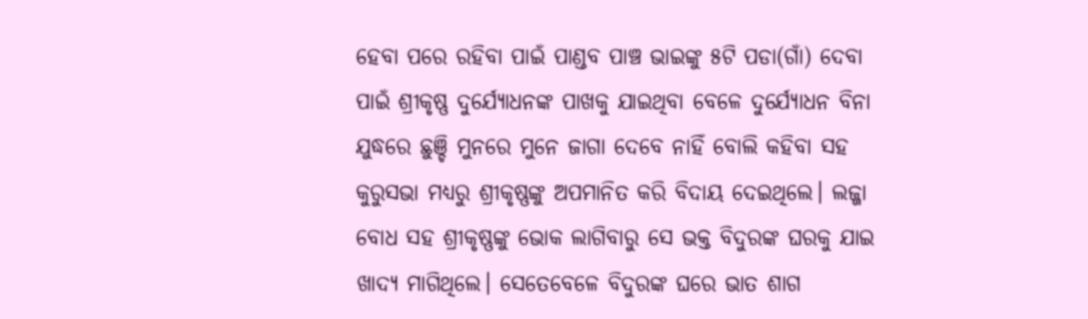ହେବା ପରେ ରହିବା ପାଇଁ ପାଣ୍ଡବ ପାଞ୍ଚ ଭାଇଙ୍କୁ ୫ଟି ପଡା(ଗାଁ) ଦେବା ପାଇଁ ଶ୍ରୀକୃଷ୍ଣ ଦୁର୍ଯ୍ୟୋଧନଙ୍କ ପାଖକୁ ଯାଇଥିବା ବେଳେ ଦୁର୍ଯ୍ୟୋଧନ ବିନା ଯୁଦ୍ଧରେ ଛୁଞ୍ଚି ମୁନରେ ମୁନେ ଜାଗା ଦେବେ ନାହିଁ ବୋଲି କହିବା ସହ କୁରୁସଭା ମଧ୍ୟରୁ ଶ୍ରୀକୃଷ୍ଣଙ୍କୁ ଅପମାନିତ କରି ବିଦାୟ ଦେଇଥିଲେ। ଲଜ୍ଜା ବୋଧ ସହ ଶ୍ରୀକୃଷ୍ଣଙ୍କୁ ଭୋକ ଲାଗିବାରୁ ସେ ଭକ୍ତ ବିଦୁରଙ୍କ ଘରକୁ ଯାଇ ଖାଦ୍ୟ ମାଗିଥିଲେ। ସେତେବେଳେ ବିଦୁରଙ୍କ ଘରେ ଭାତ ଶାଗ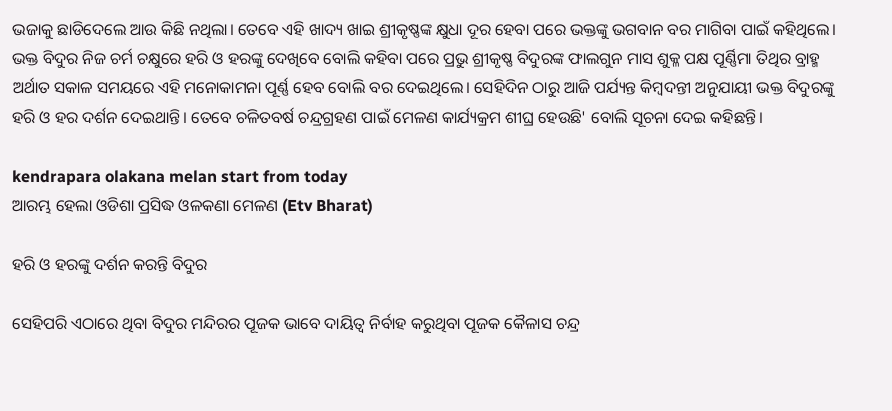ଭଜାକୁ ଛାଡିଦେଲେ ଆଉ କିଛି ନଥିଲା। ତେବେ ଏହି ଖାଦ୍ୟ ଖାଇ ଶ୍ରୀକୃଷ୍ଣଙ୍କ କ୍ଷୁଧା ଦୂର ହେବା ପରେ ଭକ୍ତଙ୍କୁ ଭଗବାନ ବର ମାଗିବା ପାଇଁ କହିଥିଲେ। ଭକ୍ତ ବିଦୁର ନିଜ ଚର୍ମ ଚକ୍ଷୁରେ ହରି ଓ ହରଙ୍କୁ ଦେଖିବେ ବୋଲି କହିବା ପରେ ପ୍ରଭୁ ଶ୍ରୀକୃଷ୍ଣ ବିଦୁରଙ୍କ ଫାଲଗୁନ ମାସ ଶୁକ୍ଳ ପକ୍ଷ ପୂର୍ଣ୍ଣିମା ତିଥିର ବ୍ରାହ୍ମ ଅର୍ଥାତ ସକାଳ ସମୟରେ ଏହି ମନୋକାମନା ପୂର୍ଣ୍ଣ ହେବ ବୋଲି ବର ଦେଇଥିଲେ। ସେହିଦିନ ଠାରୁ ଆଜି ପର୍ଯ୍ୟନ୍ତ କିମ୍ବଦନ୍ତୀ ଅନୁଯାୟୀ ଭକ୍ତ ବିଦୁରଙ୍କୁ ହରି ଓ ହର ଦର୍ଶନ ଦେଇଥାନ୍ତି। ତେବେ ଚଳିତବର୍ଷ ଚନ୍ଦ୍ରଗ୍ରହଣ ପାଇଁ ମେଳଣ କାର୍ଯ୍ୟକ୍ରମ ଶୀଘ୍ର ହେଉଛି' ବୋଲି ସୂଚନା ଦେଇ କହିଛନ୍ତି।

kendrapara olakana melan start from today
ଆରମ୍ଭ ହେଲା ଓଡିଶା ପ୍ରସିଦ୍ଧ ଓଳକଣା ମେଳଣ (Etv Bharat)

ହରି ଓ ହରଙ୍କୁ ଦର୍ଶନ କରନ୍ତି ବିଦୁର

ସେହିପରି ଏଠାରେ ଥିବା ବିଦୁର ମନ୍ଦିରର ପୂଜକ ଭାବେ ଦାୟିତ୍ୱ ନିର୍ବାହ କରୁଥିବା ପୂଜକ କୈଳାସ ଚନ୍ଦ୍ର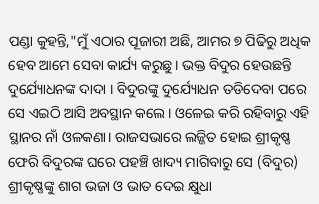ପଣ୍ଡା କୁହନ୍ତି,"ମୁଁ ଏଠାର ପୂଜାରୀ ଅଛି, ଆମର ୭ ପିଢିରୁ ଅଧିକ ହେବ ଆମେ ସେବା କାର୍ଯ୍ୟ କରୁଛୁ। ଭକ୍ତ ବିଦୁର ହେଉଛନ୍ତି ଦୁର୍ଯ୍ୟୋଧନଙ୍କ ଦାଦା । ବିଦୁରଙ୍କୁ ଦୁର୍ଯ୍ୟୋଧନ ତଡିଦେବା ପରେ ସେ ଏଇଠି ଆସି ଅବସ୍ଥାନ କଲେ। ଓଳେଇ କରି ରହିବାରୁ ଏହି ସ୍ଥାନର ନାଁ ଓଳକଣା। ରାଜସଭାରେ ଲଜ୍ଜିତ ହୋଇ ଶ୍ରୀକୃଷ୍ଣ ଫେରି ବିଦୁରଙ୍କ ଘରେ ପହଞ୍ଚି ଖାଦ୍ୟ ମାଗିବାରୁ ସେ (ବିଦୁର) ଶ୍ରୀକୃଷ୍ଣଙ୍କୁ ଶାଗ ଭଜା ଓ ଭାତ ଦେଇ କ୍ଷୁଧା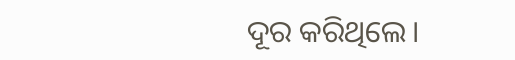ଦୂର କରିଥିଲେ।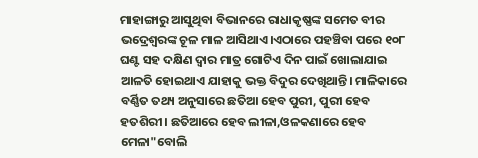ମାହାଙ୍ଗାରୁ ଆସୁଥିବା ବିଭାନରେ ରାଧାକୃଷ୍ଣଙ୍କ ସମେତ ବୀର ଭଦ୍ରେଶ୍ୱରଙ୍କ ଚୂଳ ମାଳ ଆସିଥାଏ।ଏଠାରେ ପହଞ୍ଚିବା ପରେ ୧୦୮ ଘଣ୍ଟ ସହ ଦକ୍ଷିଣ ଦ୍ୱାର ମାତ୍ର ଗୋଟିଏ ଦିନ ପାଇଁ ଖୋଲାଯାଇ ଆଳତି ହୋଇଥାଏ ଯାହାକୁ ଭକ୍ତ ବିଦୁର ଦେଖିଥାନ୍ତି। ମାଳିକାରେ ବର୍ଣ୍ଣିତ ତଥ୍ୟ ଅନୁସାରେ ଛତିଆ ହେବ ପୁରୀ, ପୁରୀ ହେବ ହତଶିରୀ। ଛତିଆରେ ହେବ ଲୀଳା,ଓଳକଣାରେ ହେବ ମେଳା"ବୋଲି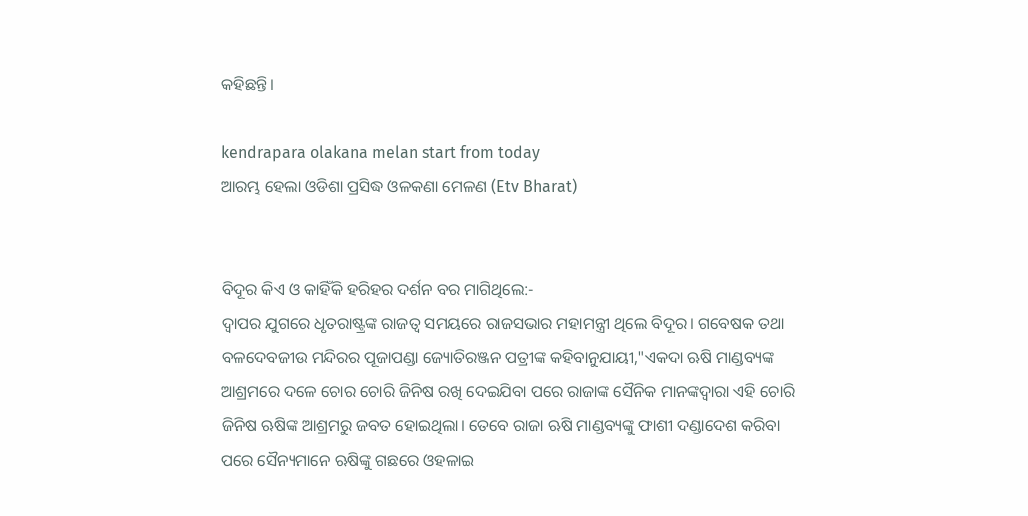କହିଛନ୍ତି।

kendrapara olakana melan start from today
ଆରମ୍ଭ ହେଲା ଓଡିଶା ପ୍ରସିଦ୍ଧ ଓଳକଣା ମେଳଣ (Etv Bharat)


ବିଦୂର କିଏ ଓ କାହିଁକି ହରିହର ଦର୍ଶନ ବର ମାଗିଥିଲେ:-
ଦ୍ଵାପର ଯୁଗରେ ଧୃତରାଷ୍ଟ୍ରଙ୍କ ରାଜତ୍ୱ ସମୟରେ ରାଜସଭାର ମହାମନ୍ତ୍ରୀ ଥିଲେ ବିଦୂର। ଗବେଷକ ତଥା ବଳଦେବଜୀଉ ମନ୍ଦିରର ପୂଜାପଣ୍ଡା ଜ୍ୟୋତିରଞ୍ଜନ ପତ୍ରୀଙ୍କ କହିବାନୁଯାୟୀ,"ଏକଦା ଋଷି ମାଣ୍ଡବ୍ୟଙ୍କ ଆଶ୍ରମରେ ଦଳେ ଚୋର ଚୋରି ଜିନିଷ ରଖି ଦେଇଯିବା ପରେ ରାଜାଙ୍କ ସୈନିକ ମାନଙ୍କଦ୍ୱାରା ଏହି ଚୋରି ଜିନିଷ ଋଷିଙ୍କ ଆଶ୍ରମରୁ ଜବତ ହୋଇଥିଲା। ତେବେ ରାଜା ଋଷି ମାଣ୍ଡବ୍ୟଙ୍କୁ ଫାଶୀ ଦଣ୍ଡାଦେଶ କରିବା ପରେ ସୈନ୍ୟମାନେ ଋଷିଙ୍କୁ ଗଛରେ ଓହଳାଇ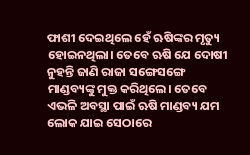ଫାଶୀ ଦେଇଥିଲେ ହେଁ ଋଷିଙ୍କର ମୃତ୍ୟୁ ହୋଇନଥିଲା। ତେବେ ଋଷି ଯେ ଦୋଷୀ ନୁହନ୍ତି ଜାଣି ରାଜା ସଙ୍ଗେସଙ୍ଗେ ମାଣ୍ଡବ୍ୟଙ୍କୁ ମୁକ୍ତ କରିଥିଲେ। ତେବେ ଏଭଳି ଅବସ୍ଥା ପାଇଁ ଋଷି ମାଣ୍ଡବ୍ୟ ଯମ ଲୋକ ଯାଇ ସେଠାରେ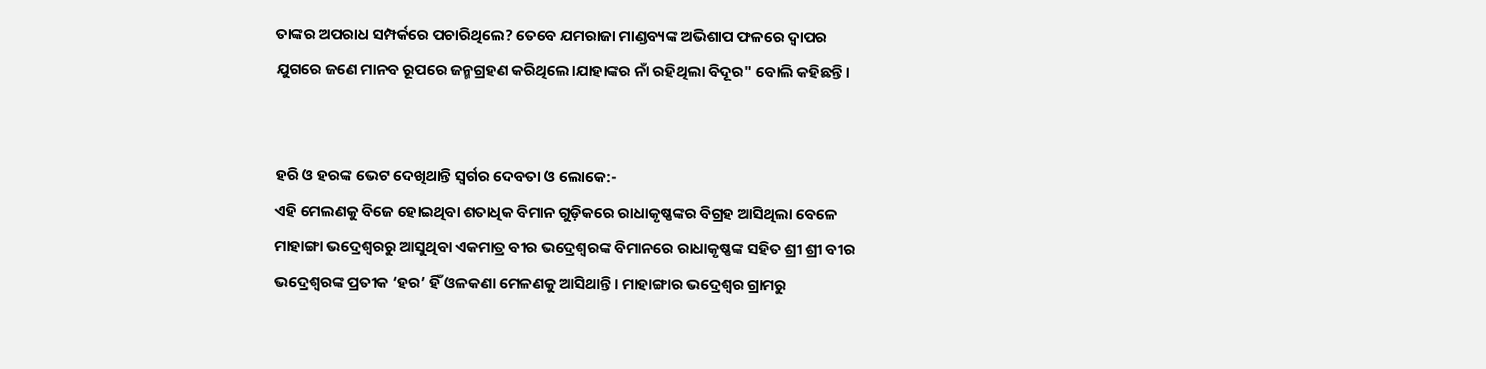ତାଙ୍କର ଅପରାଧ ସମ୍ପର୍କରେ ପଚାରିଥିଲେ? ତେବେ ଯମରାଜା ମାଣ୍ଡବ୍ୟଙ୍କ ଅଭିଶାପ ଫଳରେ ଦ୍ୱାପର ଯୁଗରେ ଜଣେ ମାନବ ରୂପରେ ଜନ୍ମଗ୍ରହଣ କରିଥିଲେ।ଯାହାଙ୍କର ନାଁ ରହିଥିଲା ବିଦୂର" ବୋଲି କହିଛନ୍ତି।


ହରି ଓ ହରଙ୍କ ଭେଟ ଦେଖିଥାନ୍ତି ସ୍ୱର୍ଗର ଦେବତା ଓ ଲୋକେ:-
ଏହି ମେଲଣକୁ ବିଜେ ହୋଇଥିବା ଶତାଧିକ ବିମାନ ଗୁଡ଼ିକରେ ରାଧାକୃଷ୍ଣଙ୍କର ବିଗ୍ରହ ଆସିଥିଲା ବେଳେ ମାହାଙ୍ଗା ଭଦ୍ରେଶ୍ୱରରୁ ଆସୁଥିବା ଏକମାତ୍ର ବୀର ଭଦ୍ରେଶ୍ୱରଙ୍କ ବିମାନରେ ରାଧାକୃଷ୍ଣଙ୍କ ସହିତ ଶ୍ରୀ ଶ୍ରୀ ବୀର ଭଦ୍ରେଶ୍ୱରଙ୍କ ପ୍ରତୀକ ‘ହର’ ହିଁ ଓଳକଣା ମେଳଣକୁ ଆସିଥାନ୍ତି। ମାହାଙ୍ଗାର ଭଦ୍ରେଶ୍ୱର ଗ୍ରାମରୁ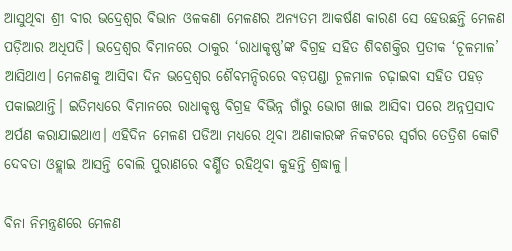ଆସୁଥିବା ଶ୍ରୀ ବୀର ଭଦ୍ରେଶ୍ୱର ବିଭାନ ଓଳକଣା ମେଳଣର ଅନ୍ୟତମ ଆକର୍ଷଣ କାରଣ ସେ ହେଉଛନ୍ତି ମେଳଣ ପଡ଼ିଆର ଅଧିପତି। ଭଦ୍ରେଶ୍ୱର ବିମାନରେ ଠାକୁର ‘ରାଧାକୃଷ୍ଣ’ଙ୍କ ବିଗ୍ରହ ସହିତ ଶିବଶକ୍ତିର ପ୍ରତୀକ ‘ଚୂଳମାଳ’ ଆସିଥାଏ। ମେଳଣକୁ ଆସିବା ଦିନ ଭଦ୍ରେଶ୍ୱର ଶୈବମନ୍ଦିରରେ ବଡ଼ପଣ୍ଡା ଚୂଳମାଳ ଚଢ଼ାଇବା ସହିତ ପହଡ଼ ପକାଇଥାନ୍ତି। ଇତିମଧ୍ୟରେ ବିମାନରେ ରାଧାକୃଷ୍ଣ ବିଗ୍ରହ ବିଭିନ୍ନ ଗାଁରୁ ଭୋଗ ଖାଇ ଆସିବା ପରେ ଅନ୍ନପ୍ରସାଦ ଅର୍ପଣ କରାଯାଇଥାଏ। ଏହିଦିନ ମେଳଣ ପଡିଆ ମଧ୍ୟରେ ଥିବା ଅଣାକାରଙ୍କ ନିକଟରେ ସ୍ୱର୍ଗର ତେତ୍ରିଶ କୋଟି ଦେବତା ଓହ୍ଲାଇ ଆସନ୍ତି ବୋଲି ପୁରାଣରେ ବର୍ଣ୍ଣିତ ରହିଥିବା କୁହନ୍ତି ଶ୍ରଦ୍ଧାଳୁ।

ବିନା ନିମନ୍ତ୍ରଣରେ ମେଳଣ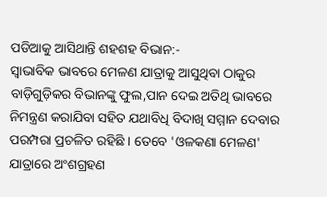ପଡିଆକୁ ଆସିଥାନ୍ତି ଶହଶହ ବିଭାନ:-
ସ୍ୱାଭାବିକ ଭାବରେ ମେଳଣ ଯାତ୍ରାକୁ ଆସୁଥିବା ଠାକୁର ବାଡ଼ିଗୁଡ଼ିକର ବିଭାନଙ୍କୁ ଫୁଲ,ପାନ ଦେଇ ଅତିଥି ଭାବରେ ନିମନ୍ତ୍ରଣ କରାଯିବା ସହିତ ଯଥାବିଧି ବିଦାଖି ସମ୍ମାନ ଦେବାର ପରମ୍ପରା ପ୍ରଚଳିତ ରହିଛି । ତେବେ 'ଓଳକଣା ମେଳଣ' ଯାତ୍ରାରେ ଅଂଶଗ୍ରହଣ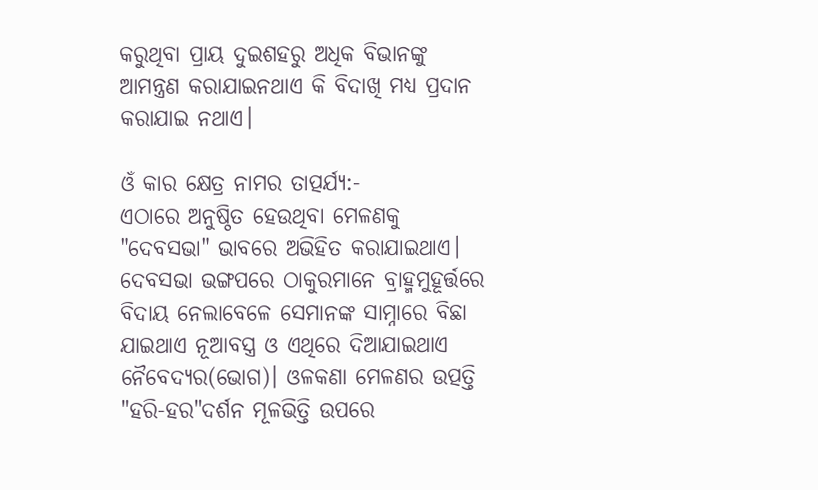କରୁଥିବା ପ୍ରାୟ ଦୁଇଶହରୁ ଅଧିକ ବିଭାନଙ୍କୁ ଆମନ୍ତ୍ରଣ କରାଯାଇନଥାଏ କି ବିଦାଖି ମଧ୍ୟ ପ୍ରଦାନ କରାଯାଇ ନଥାଏ।

ଓଁ କାର କ୍ଷେତ୍ର ନାମର ତାତ୍ପର୍ଯ୍ୟ:-
ଏଠାରେ ଅନୁଷ୍ଠିତ ହେଉଥିବା ମେଳଣକୁ "ଦେବସଭା" ଭାବରେ ଅଭିହିତ କରାଯାଇଥାଏ। ଦେବସଭା ଭଙ୍ଗପରେ ଠାକୁରମାନେ ବ୍ରାହ୍ମମୁହୂର୍ତ୍ତରେ ବିଦାୟ ନେଲାବେଳେ ସେମାନଙ୍କ ସାମ୍ନାରେ ବିଛା ଯାଇଥାଏ ନୂଆବସ୍ତ୍ର ଓ ଏଥିରେ ଦିଆଯାଇଥାଏ ନୈବେଦ୍ୟର(ଭୋଗ)। ଓଳକଣା ମେଳଣର ଉତ୍ପତ୍ତି "ହରି-ହର"ଦର୍ଶନ ମୂଳଭିତ୍ତି ଉପରେ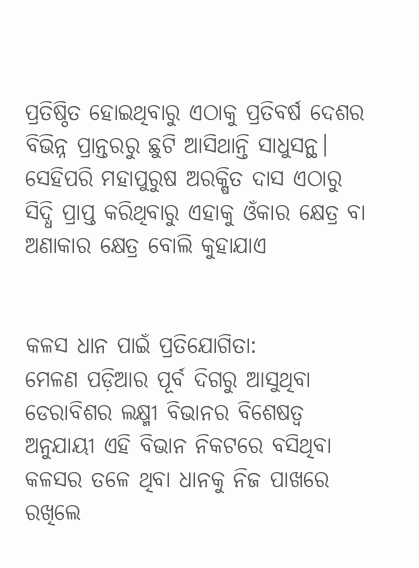ପ୍ରତିଷ୍ଠିତ ହୋଇଥିବାରୁ ଏଠାକୁ ପ୍ରତିବର୍ଷ ଦେଶର ବିଭିନ୍ନ ପ୍ରାନ୍ତରରୁ ଛୁଟି ଆସିଥାନ୍ତି ସାଧୁସନ୍ଥ। ସେହିପରି ମହାପୁରୁଷ ଅରକ୍ଷିତ ଦାସ ଏଠାରୁ ସିଦ୍ଧି ପ୍ରାପ୍ତ କରିଥିବାରୁ ଏହାକୁ ଓଁକାର କ୍ଷେତ୍ର ବା ଅଣାକାର କ୍ଷେତ୍ର ବୋଲି କୁହାଯାଏ


କଳସ ଧାନ ପାଇଁ ପ୍ରତିଯୋଗିତା:
ମେଳଣ ପଡ଼ିଆର ପୂର୍ବ ଦିଗରୁ ଆସୁଥିବା ଡେରାବିଶର ଲକ୍ଷ୍ମୀ ବିଭାନର ବିଶେଷତ୍ୱ ଅନୁଯାୟୀ ଏହି ବିଭାନ ନିକଟରେ ବସିଥିବା କଳସର ତଳେ ଥିବା ଧାନକୁ ନିଜ ପାଖରେ ରଖିଲେ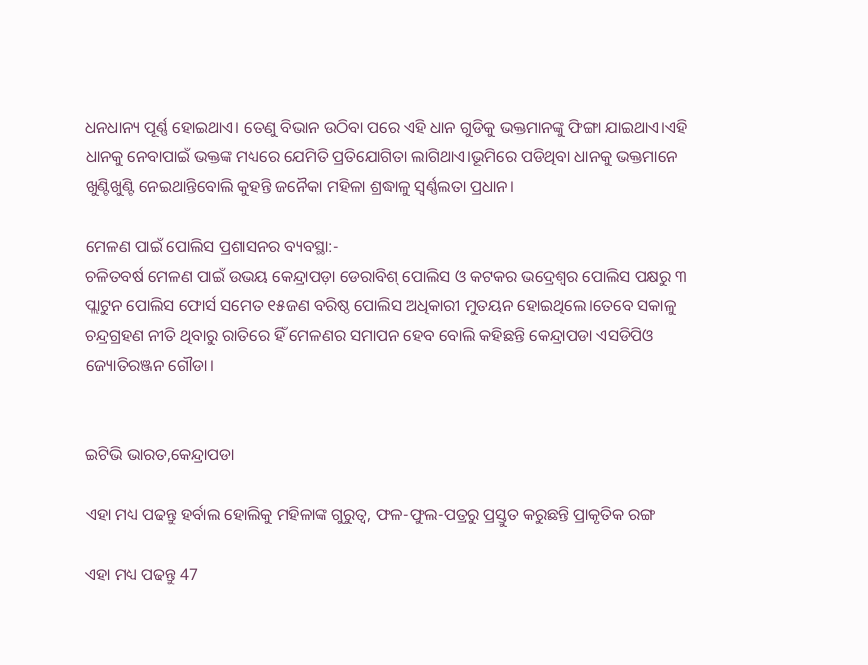ଧନଧାନ୍ୟ ପୂର୍ଣ୍ଣ ହୋଇଥାଏ। ତେଣୁ ବିଭାନ ଉଠିବା ପରେ ଏହି ଧାନ ଗୁଡିକୁ ଭକ୍ତମାନଙ୍କୁ ଫିଙ୍ଗା ଯାଇଥାଏ।ଏହି ଧାନକୁ ନେବାପାଇଁ ଭକ୍ତଙ୍କ ମଧ୍ୟରେ ଯେମିତି ପ୍ରତିଯୋଗିତା ଲାଗିଥାଏ।ଭୂମିରେ ପଡିଥିବା ଧାନକୁ ଭକ୍ତମାନେ ଖୁଣ୍ଟିଖୁଣ୍ଟି ନେଇଥାନ୍ତିବୋଲି କୁହନ୍ତି ଜନୈକା ମହିଳା ଶ୍ରଦ୍ଧାଳୁ ସ୍ବର୍ଣ୍ଣଲତା ପ୍ରଧାନ।

ମେଳଣ ପାଇଁ ପୋଲିସ ପ୍ରଶାସନର ବ୍ୟବସ୍ଥା:-
ଚଳିତବର୍ଷ ମେଳଣ ପାଇଁ ଉଭୟ କେନ୍ଦ୍ରାପଡ଼ା ଡେରାବିଶ୍ ପୋଲିସ ଓ କଟକର ଭଦ୍ରେଶ୍ୱର ପୋଲିସ ପକ୍ଷରୁ ୩ ପ୍ଲାଟୁନ ପୋଲିସ ଫୋର୍ସ ସମେତ ୧୫ଜଣ ବରିଷ୍ଠ ପୋଲିସ ଅଧିକାରୀ ମୁତୟନ ହୋଇଥିଲେ।ତେବେ ସକାଳୁ ଚନ୍ଦ୍ରଗ୍ରହଣ ନୀତି ଥିବାରୁ ରାତିରେ ହିଁ ମେଳଣର ସମାପନ ହେବ ବୋଲି କହିଛନ୍ତି କେନ୍ଦ୍ରାପଡା ଏସଡିପିଓ ଜ୍ୟୋତିରଞ୍ଜନ ଗୌଡା।


ଇଟିଭି ଭାରତ,କେନ୍ଦ୍ରାପଡା

ଏହା ମଧ୍ୟ ପଢନ୍ତୁ ହର୍ବାଲ ହୋଲିକୁ ମହିଳାଙ୍କ ଗୁରୁତ୍ବ, ଫଳ-ଫୁଲ-ପତ୍ରରୁ ପ୍ରସ୍ତୁତ କରୁଛନ୍ତି ପ୍ରାକୃତିକ ରଙ୍ଗ

ଏହା ମଧ୍ୟ ପଢନ୍ତୁ 47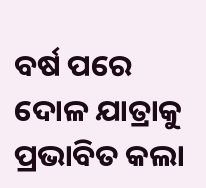ବର୍ଷ ପରେ ଦୋଳ ଯାତ୍ରାକୁ ପ୍ରଭାବିତ କଲା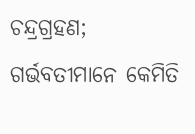ଚନ୍ଦ୍ରଗ୍ରହଣ; ଗର୍ଭବତୀମାନେ କେମିତି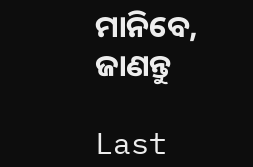ମାନିବେ, ଜାଣନ୍ତୁ

Last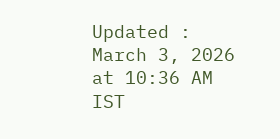Updated : March 3, 2026 at 10:36 AM IST